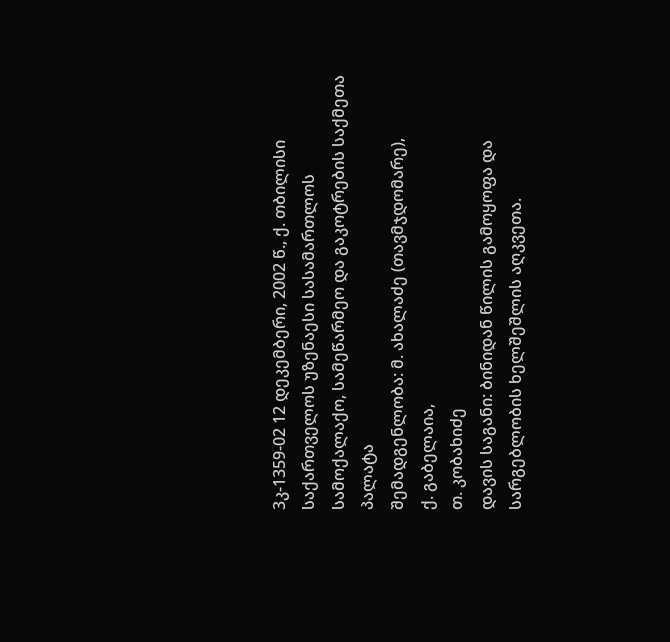3კ-1359-02 12 დეკემბერი, 2002 წ., ქ. თბილისი
საქართველოს უზენაესი სასამართლოს სამოქალაქო, სამეწარმეო და გაკოტრების საქმეთა პალატა
შემადგენლობა: მ. ახალაძე (თავმჯდომარე),
ქ. გაბელაია,
თ. კობახიძე
დავის საგანი: ბინიდან წილის გამოყოფა და სარგებლობის ხელშეშლის აღკვეთა.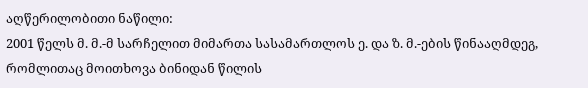აღწერილობითი ნაწილი:
2001 წელს მ. მ.-მ სარჩელით მიმართა სასამართლოს ე. და ზ. მ.-ების წინააღმდეგ, რომლითაც მოითხოვა ბინიდან წილის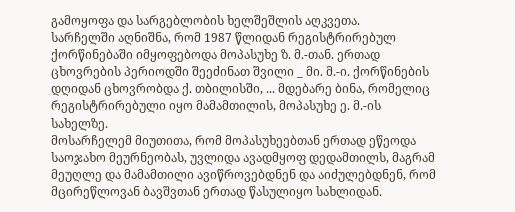გამოყოფა და სარგებლობის ხელშეშლის აღკვეთა.
სარჩელში აღნიშნა, რომ 1987 წლიდან რეგისტრირებულ ქორწინებაში იმყოფებოდა მოპასუხე ზ. მ.-თან. ერთად ცხოვრების პერიოდში შეეძინათ შვილი _ მი. მ.-ი. ქორწინების დღიდან ცხოვრობდა ქ. თბილისში, ... მდებარე ბინა, რომელიც რეგისტრირებული იყო მამამთილის, მოპასუხე ე. მ.-ის სახელზე.
მოსარჩელემ მიუთითა, რომ მოპასუხეებთან ერთად ეწეოდა საოჯახო მეურნეობას, უვლიდა ავადმყოფ დედამთილს, მაგრამ მეუღლე და მამამთილი ავიწროვებდნენ და აიძულებდნენ, რომ მცირეწლოვან ბავშვთან ერთად წასულიყო სახლიდან.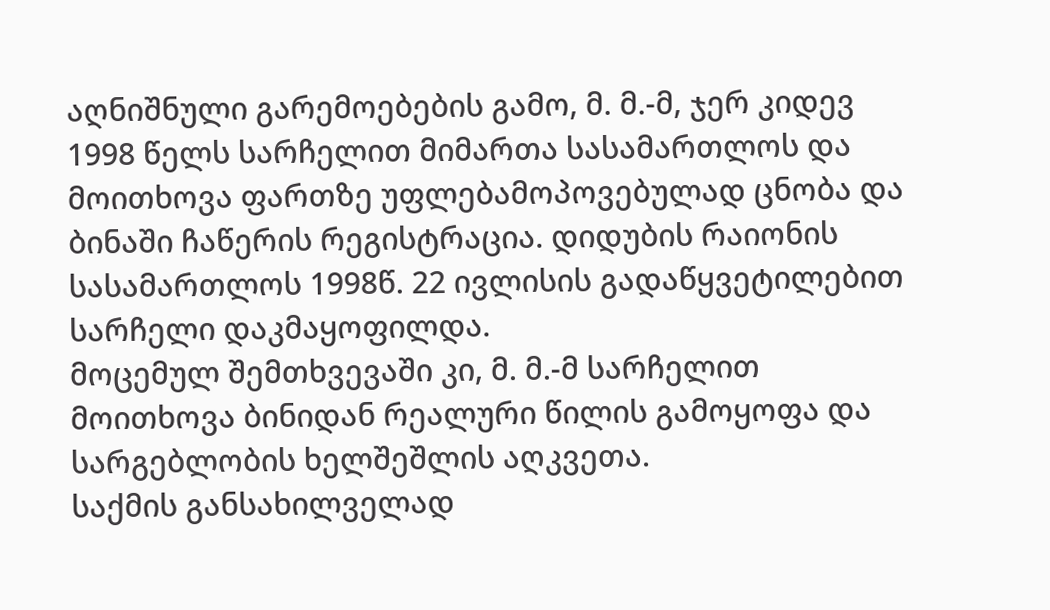აღნიშნული გარემოებების გამო, მ. მ.-მ, ჯერ კიდევ 1998 წელს სარჩელით მიმართა სასამართლოს და მოითხოვა ფართზე უფლებამოპოვებულად ცნობა და ბინაში ჩაწერის რეგისტრაცია. დიდუბის რაიონის სასამართლოს 1998წ. 22 ივლისის გადაწყვეტილებით სარჩელი დაკმაყოფილდა.
მოცემულ შემთხვევაში კი, მ. მ.-მ სარჩელით მოითხოვა ბინიდან რეალური წილის გამოყოფა და სარგებლობის ხელშეშლის აღკვეთა.
საქმის განსახილველად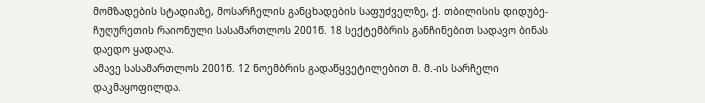მომზადების სტადიაზე, მოსარჩელის განცხადების საფუძველზე, ქ. თბილისის დიდუბე-ჩუღურეთის რაიონული სასამართლოს 2001წ. 18 სექტემბრის განჩინებით სადავო ბინას დაედო ყადაღა.
ამავე სასამართლოს 2001წ. 12 ნოემბრის გადაწყვეტილებით მ. მ.-ის სარჩელი დაკმაყოფილდა.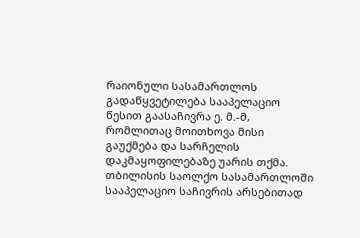რაიონული სასამართლოს გადაწყვეტილება სააპელაციო წესით გაასაჩივრა ე. მ.-მ, რომლითაც მოითხოვა მისი გაუქმება და სარჩელის დაკმაყოფილებაზე უარის თქმა.
თბილისის საოლქო სასამართლოში სააპელაციო საჩივრის არსებითად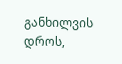განხილვის დროს,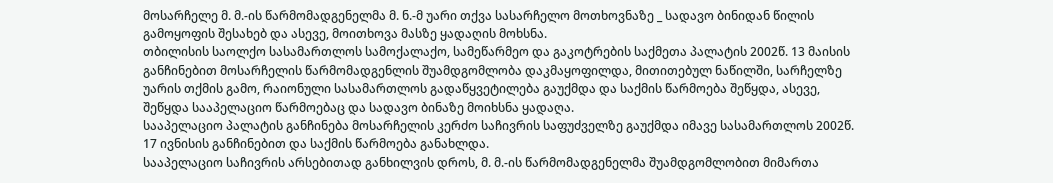მოსარჩელე მ. მ.-ის წარმომადგენელმა მ. ნ.-მ უარი თქვა სასარჩელო მოთხოვნაზე _ სადავო ბინიდან წილის გამოყოფის შესახებ და ასევე, მოითხოვა მასზე ყადაღის მოხსნა.
თბილისის საოლქო სასამართლოს სამოქალაქო, სამეწარმეო და გაკოტრების საქმეთა პალატის 2002წ. 13 მაისის განჩინებით მოსარჩელის წარმომადგენლის შუამდგომლობა დაკმაყოფილდა, მითითებულ ნაწილში, სარჩელზე უარის თქმის გამო, რაიონული სასამართლოს გადაწყვეტილება გაუქმდა და საქმის წარმოება შეწყდა, ასევე, შეწყდა სააპელაციო წარმოებაც და სადავო ბინაზე მოიხსნა ყადაღა.
სააპელაციო პალატის განჩინება მოსარჩელის კერძო საჩივრის საფუძველზე გაუქმდა იმავე სასამართლოს 2002წ. 17 ივნისის განჩინებით და საქმის წარმოება განახლდა.
სააპელაციო საჩივრის არსებითად განხილვის დროს, მ. მ.-ის წარმომადგენელმა შუამდგომლობით მიმართა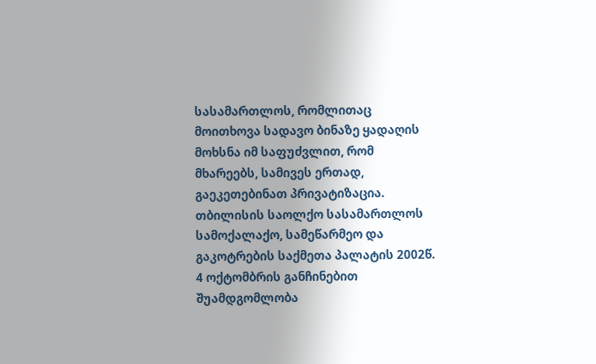სასამართლოს, რომლითაც მოითხოვა სადავო ბინაზე ყადაღის მოხსნა იმ საფუძვლით, რომ მხარეებს, სამივეს ერთად, გაეკეთებინათ პრივატიზაცია.
თბილისის საოლქო სასამართლოს სამოქალაქო, სამეწარმეო და გაკოტრების საქმეთა პალატის 2002წ. 4 ოქტომბრის განჩინებით შუამდგომლობა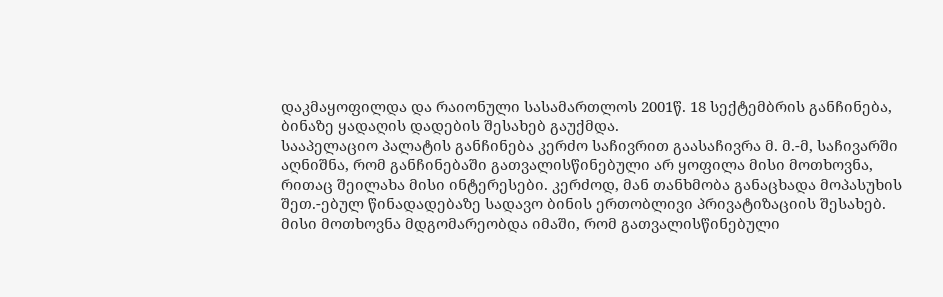დაკმაყოფილდა და რაიონული სასამართლოს 2001წ. 18 სექტემბრის განჩინება, ბინაზე ყადაღის დადების შესახებ გაუქმდა.
სააპელაციო პალატის განჩინება კერძო საჩივრით გაასაჩივრა მ. მ.-მ, საჩივარში აღნიშნა, რომ განჩინებაში გათვალისწინებული არ ყოფილა მისი მოთხოვნა, რითაც შეილახა მისი ინტერესები. კერძოდ, მან თანხმობა განაცხადა მოპასუხის შეთ.-ებულ წინადადებაზე სადავო ბინის ერთობლივი პრივატიზაციის შესახებ. მისი მოთხოვნა მდგომარეობდა იმაში, რომ გათვალისწინებული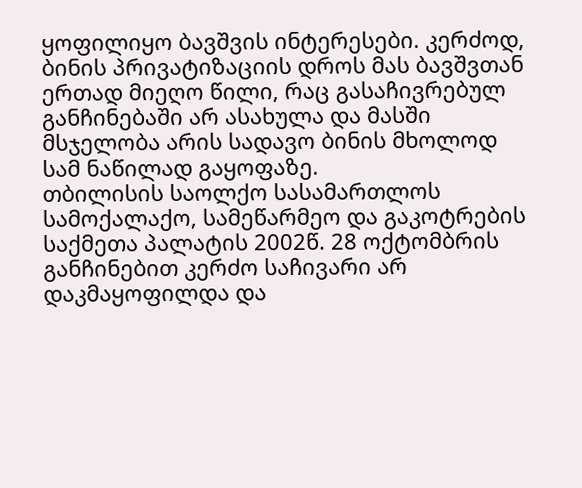ყოფილიყო ბავშვის ინტერესები. კერძოდ, ბინის პრივატიზაციის დროს მას ბავშვთან ერთად მიეღო წილი, რაც გასაჩივრებულ განჩინებაში არ ასახულა და მასში მსჯელობა არის სადავო ბინის მხოლოდ სამ ნაწილად გაყოფაზე.
თბილისის საოლქო სასამართლოს სამოქალაქო, სამეწარმეო და გაკოტრების საქმეთა პალატის 2002წ. 28 ოქტომბრის განჩინებით კერძო საჩივარი არ დაკმაყოფილდა და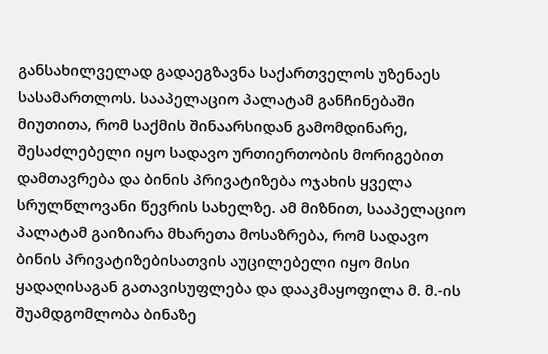განსახილველად გადაეგზავნა საქართველოს უზენაეს სასამართლოს. სააპელაციო პალატამ განჩინებაში მიუთითა, რომ საქმის შინაარსიდან გამომდინარე, შესაძლებელი იყო სადავო ურთიერთობის მორიგებით დამთავრება და ბინის პრივატიზება ოჯახის ყველა სრულწლოვანი წევრის სახელზე. ამ მიზნით, სააპელაციო პალატამ გაიზიარა მხარეთა მოსაზრება, რომ სადავო ბინის პრივატიზებისათვის აუცილებელი იყო მისი ყადაღისაგან გათავისუფლება და დააკმაყოფილა მ. მ.-ის შუამდგომლობა ბინაზე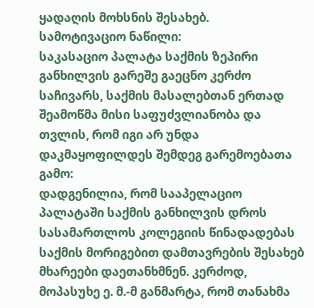ყადაღის მოხსნის შესახებ.
სამოტივაციო ნაწილი:
საკასაციო პალატა საქმის ზეპირი განხილვის გარეშე გაეცნო კერძო საჩივარს, საქმის მასალებთან ერთად შეამოწმა მისი საფუძვლიანობა და თვლის, რომ იგი არ უნდა დაკმაყოფილდეს შემდეგ გარემოებათა გამო:
დადგენილია, რომ სააპელაციო პალატაში საქმის განხილვის დროს სასამართლოს კოლეგიის წინადადებას საქმის მორიგებით დამთავრების შესახებ მხარეები დაეთანხმნენ. კერძოდ, მოპასუხე ე. მ.-მ განმარტა, რომ თანახმა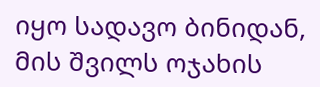იყო სადავო ბინიდან, მის შვილს ოჯახის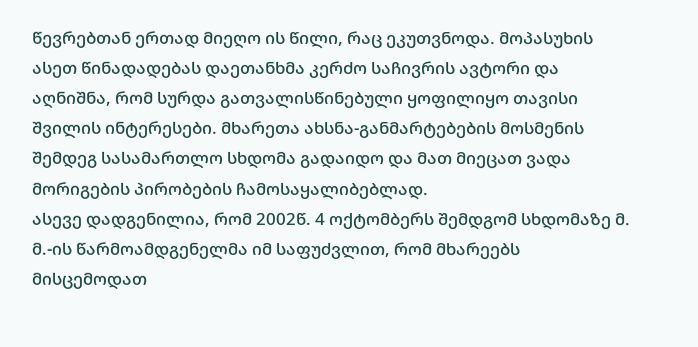წევრებთან ერთად მიეღო ის წილი, რაც ეკუთვნოდა. მოპასუხის ასეთ წინადადებას დაეთანხმა კერძო საჩივრის ავტორი და აღნიშნა, რომ სურდა გათვალისწინებული ყოფილიყო თავისი შვილის ინტერესები. მხარეთა ახსნა-განმარტებების მოსმენის შემდეგ სასამართლო სხდომა გადაიდო და მათ მიეცათ ვადა მორიგების პირობების ჩამოსაყალიბებლად.
ასევე დადგენილია, რომ 2002წ. 4 ოქტომბერს შემდგომ სხდომაზე მ. მ.-ის წარმოამდგენელმა იმ საფუძვლით, რომ მხარეებს მისცემოდათ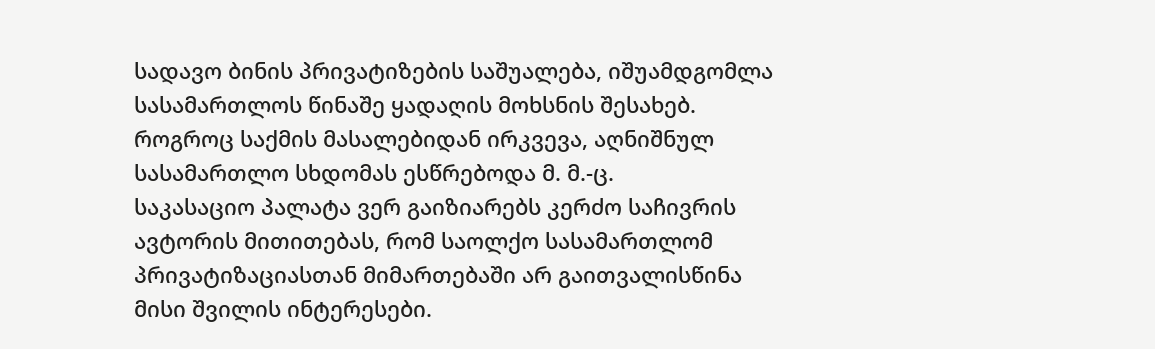სადავო ბინის პრივატიზების საშუალება, იშუამდგომლა სასამართლოს წინაშე ყადაღის მოხსნის შესახებ. როგროც საქმის მასალებიდან ირკვევა, აღნიშნულ სასამართლო სხდომას ესწრებოდა მ. მ.-ც.
საკასაციო პალატა ვერ გაიზიარებს კერძო საჩივრის ავტორის მითითებას, რომ საოლქო სასამართლომ პრივატიზაციასთან მიმართებაში არ გაითვალისწინა მისი შვილის ინტერესები.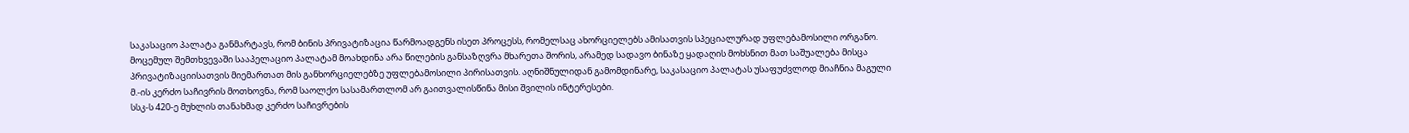საკასაციო პალატა განმარტავს, რომ ბინის პრივატიზაცია წარმოადგენს ისეთ პროცესს, რომელსაც ახორციელებს ამისათვის სპეციალურად უფლებამოსილი ორგანო. მოცემულ შემთხვევაში სააპელაციო პალატამ მოახდინა არა წილების განსაზღვრა მხარეთა შორის, არამედ სადავო ბინაზე ყადაღის მოხსნით მათ საშუალება მისცა პრივატიზაციისათვის მიემართათ მის განხორციელებზე უფლებამოსილი პირისათვის. აღნიშნულიდან გამომდინარე, საკასაციო პალატას უსაფუძვლოდ მიაჩნია მაგული მ.-ის კერძო საჩივრის მოთხოვნა, რომ საოლქო სასამართლომ არ გაითვალისწინა მისი შვილის ინტერესები.
სსკ-ს 420-ე მუხლის თანახმად კერძო საჩივრების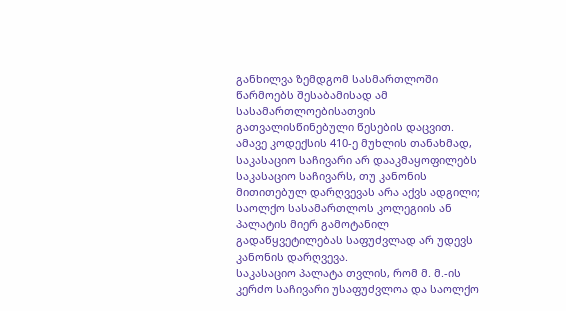განხილვა ზემდგომ სასმართლოში წარმოებს შესაბამისად ამ სასამართლოებისათვის გათვალისწინებული წესების დაცვით. ამავე კოდექსის 410-ე მუხლის თანახმად, საკასაციო საჩივარი არ დააკმაყოფილებს საკასაციო საჩივარს, თუ კანონის მითითებულ დარღვევას არა აქვს ადგილი; საოლქო სასამართლოს კოლეგიის ან პალატის მიერ გამოტანილ გადაწყვეტილებას საფუძვლად არ უდევს კანონის დარღვევა.
საკასაციო პალატა თვლის, რომ მ. მ.-ის კერძო საჩივარი უსაფუძვლოა და საოლქო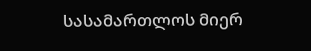სასამართლოს მიერ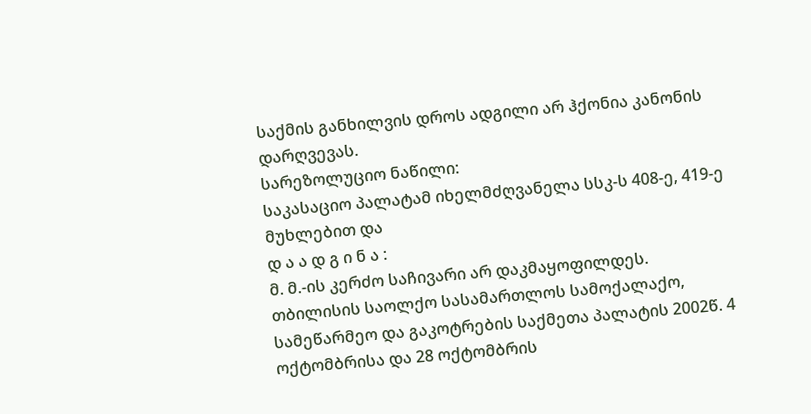საქმის განხილვის დროს ადგილი არ ჰქონია კანონის დარღვევას.
სარეზოლუციო ნაწილი:
საკასაციო პალატამ იხელმძღვანელა სსკ-ს 408-ე, 419-ე მუხლებით და
დ ა ა დ გ ი ნ ა :
მ. მ.-ის კერძო საჩივარი არ დაკმაყოფილდეს.
თბილისის საოლქო სასამართლოს სამოქალაქო, სამეწარმეო და გაკოტრების საქმეთა პალატის 2002წ. 4 ოქტომბრისა და 28 ოქტომბრის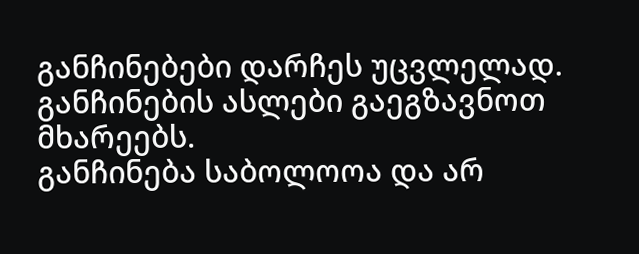განჩინებები დარჩეს უცვლელად.
განჩინების ასლები გაეგზავნოთ მხარეებს.
განჩინება საბოლოოა და არ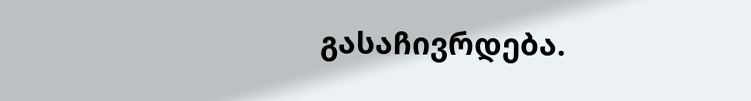გასაჩივრდება.